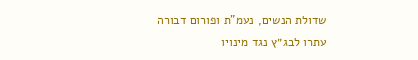שדולת הנשים, נעמ"ת ופורום דבורה עתרו לבג״ץ נגד מינויו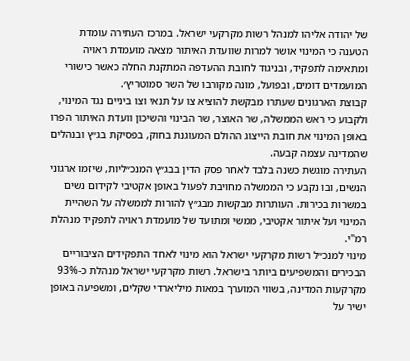של יהודה אליהו למנהל רשות מקרקעי ישראל. במרכז העתירה עומדת הטענה כי המינוי אושר למרות שוועדת האיתור מצאה מועמדת ראויה ומתאימה לתפקיד, ובניגוד לחובת ההעדפה המתקנת החלה כאשר כישורי המועמדים דומים, ובפועל, מונה מקורבו של השר סמוטריץ׳.
קבוצת הארגונים שעתרו מבקשת להוציא צו על תנאי וצו ביניים נגד המינוי, ולקבוע כי ראש הממשלה, שר האוצר, שר הבינוי והשיכון וועדת האיתור הפרו באופן המינוי את חובת הייצוג ההולם המעוגנת בחוק, בפסיקת בג״ץ ובנהלים שהמדינה עצמה קבעה.
העתירה מוגשת כשנה בלבד לאחר פסק הדין בבג״ץ המנכ״ליות, שיזמו ארגוני הנשים, ובו נקבע כי הממשלה מחויבת לפעול באופן אקטיבי לקידום נשים במשרות בכירות. העותרות מבקשות מבג״ץ להורות לממשלה על השהיית המינוי ועל איתור אקטיבי, ממשי ומתועד של מועמדת ראויה לתפקיד מנהלת רמ"י.
מינוי למנכ״ל רשות מקרקעי ישראל הוא מינוי לאחד התפקידים הציבוריים הבכירים והמשפיעים ביותר בישראל. רשות מקרקעי ישראל מנהלת כ-93% מקרקעות המדינה, בשווי המוערך במאות מיליארדי שקלים, ומשפיעה באופן ישיר על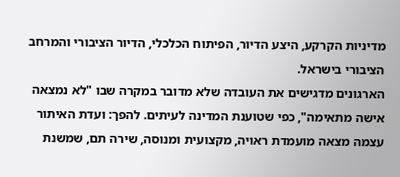מדיניות הקרקע, היצע הדיור, הפיתוח הכלכלי, הדיור הציבורי והמרחב הציבורי בישראל.
הארגונים מדגישים את העובדה שלא מדובר במקרה שבו "לא נמצאה אישה מתאימה", כפי שטוענת המדינה לעיתים. להפך: ועדת האיתור עצמה מצאה מועמדת ראויה, מקצועית ומנוסה, שירה תם, שמשנת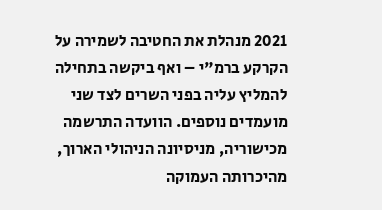2021 מנהלת את החטיבה לשמירה על הקרקע ברמ"י – ואף ביקשה בתחילה להמליץ עליה בפני השרים לצד שני מועמדים נוספים. הוועדה התרשמה מכישוריה, מניסיונה הניהולי הארוך, מהיכרותה העמוקה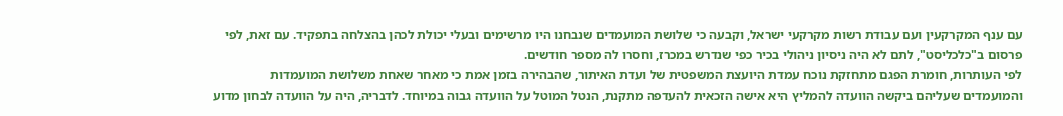עם ענף המקרקעין ועם עבודת רשות מקרקעי ישראל, וקבעה כי שלושת המועמדים שנבחנו היו מרשימים ובעלי יכולת לכהן בהצלחה בתפקיד. עם זאת, לפי פרסום ב"כלכליסט", לתם לא היה ניסיון ניהולי בכיר כפי שנדרש במכרז, וחסרו לה מספר חודשים.
לפי העותרות, חומרת הפגם מתחזקת נוכח עמדת היועצת המשפטית של ועדת האיתור, שהבהירה בזמן אמת כי מאחר שאחת משלושת המועמדות והמועמדים שעליהם ביקשה הוועדה להמליץ היא אישה הזכאית להעדפה מתקנת, הנטל המוטל על הוועדה גבוה במיוחד. לדבריה, היה על הוועדה לבחון מדוע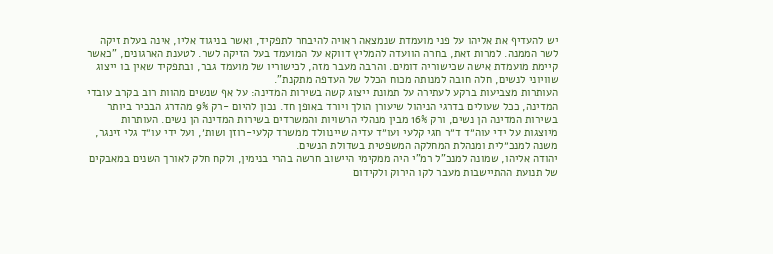יש להעדיף את אליהו על פני מועמדת שנמצאה ראויה להיבחר לתפקיד, ואשר בניגוד אליו, אינה בעלת זיקה לשר הממנה. למרות זאת, בחרה הוועדה להמליץ דווקא על המועמד בעל הזיקה לשר. לטענת הארגונים, "כאשר קיימת מועמדת אישה שכישוריה דומים. והרבה מעבר מזה, לכישוריו של מועמד גבר, ובתפקיד שאין בו ייצוג שוויוני לנשים, חלה חובה למנותה מכוח הכלל של העדפה מתקנת".
העותרות מצביעות ברקע לעתירה על תמונת ייצוג קשה בשירות המדינה: על אף שנשים מהוות רוב בקרב עובדי המדינה, ככל שעולים בדרגי הניהול שיעורן הולך ויורד באופן חד. נכון להיום -רק 9% מהדרג הבכיר ביותר בשירות המדינה הן נשים, ורק 16% מבין מנהלי הרשויות והמשרדים בשירות המדינה הן נשים. העותרות מיוצגות על ידי עוה״ד ד״ר חגי קלעי ועו״ד עדיה שיינוולד ממשרד קלעי-רוזן ושות׳, ועל ידי עו״ד גלי זינגר, משנה למנכ״לית ומנהלת המחלקה המשפטית בשדולת הנשים.
יהודה אליהו, שמונה למנכ"ל רמ"י היה ממקימי היישוב חרשה בהרי בנימין, ולקח חלק לאורך השנים במאבקים של תנועת ההתיישבות מעבר לקו הירוק ולקידום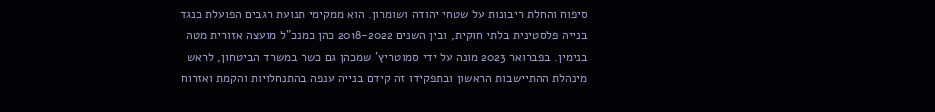סיפוח והחלת ריבונות על שטחי יהודה ושומרון. הוא ממקימי תנועת רגבים הפועלת כנגד בנייה פלסטינית בלתי חוקית, ובין השנים 2018-2022 כהן כמנכ"ל מועצה אזורית מטה בנימין. בפברואר 2023 מונה על ידי סמוטריץ' שמכהן גם כשר במשרד הביטחון, לראש מינהלת ההתיישבות הראשון ובתפקידו זה קידם בנייה ענפה בהתנחלויות והקמת ואזרוח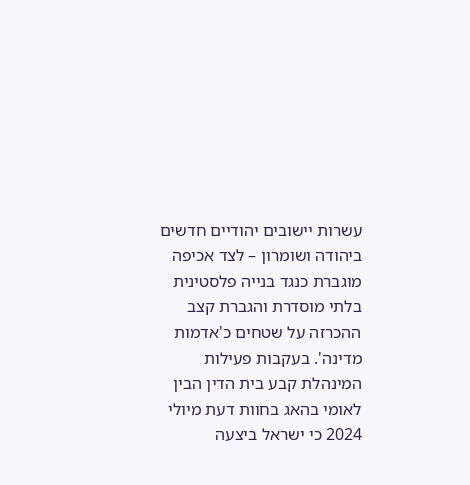עשרות יישובים יהודיים חדשים ביהודה ושומרון – לצד אכיפה מוגברת כנגד בנייה פלסטינית בלתי מוסדרת והגברת קצב ההכרזה על שטחים כ'אדמות מדינה'. בעקבות פעילות המינהלת קבע בית הדין הבין לאומי בהאג בחוות דעת מיולי 2024 כי ישראל ביצעה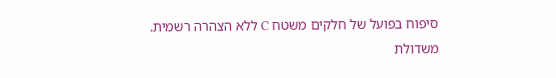סיפוח בפועל של חלקים משטח C ללא הצהרה רשמית.
משדולת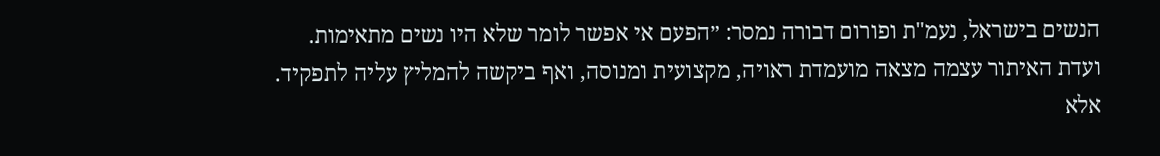הנשים בישראל, נעמ"ת ופורום דבורה נמסר: ״הפעם אי אפשר לומר שלא היו נשים מתאימות. ועדת האיתור עצמה מצאה מועמדת ראויה, מקצועית ומנוסה, ואף ביקשה להמליץ עליה לתפקיד. אלא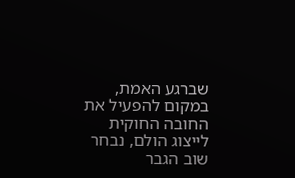שברגע האמת, במקום להפעיל את החובה החוקית לייצוג הולם, נבחר שוב הגבר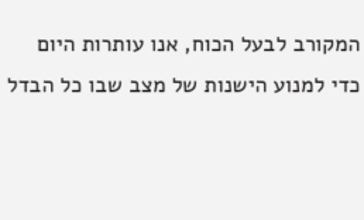המקורב לבעל הכוח, אנו עותרות היום כדי למנוע הישנות של מצב שבו כל הבדל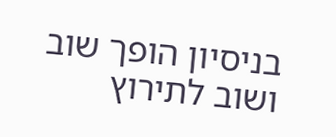בניסיון הופך שוב ושוב לתירוץ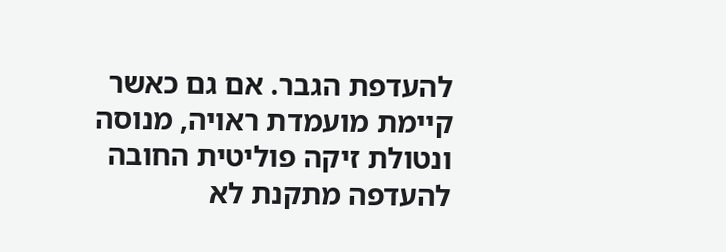להעדפת הגבר. אם גם כאשר קיימת מועמדת ראויה, מנוסה ונטולת זיקה פוליטית החובה להעדפה מתקנת לא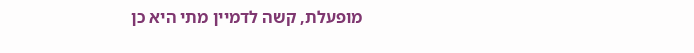מופעלת, קשה לדמיין מתי היא כן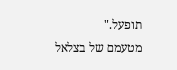תופעל."
מטעמם של בצלאל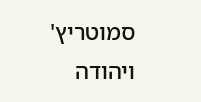סמוטריץ' ויהודה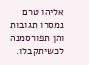אליהו טרם נמסרו תגובות והן תפורסמנה לכשיתקבלו.